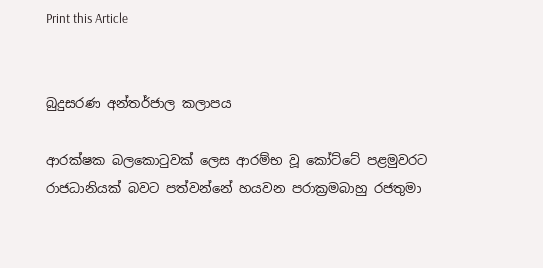Print this Article


බුදුසරණ අන්තර්ජාල කලාපය

ආරක්ෂක බලකොටුවක් ලෙස ආරම්භ වූ කෝට්ටේ පළමුවරට රාජධානියක් බවට පත්වන්නේ හයවන පරාක්‍රමබාහු රජතුමා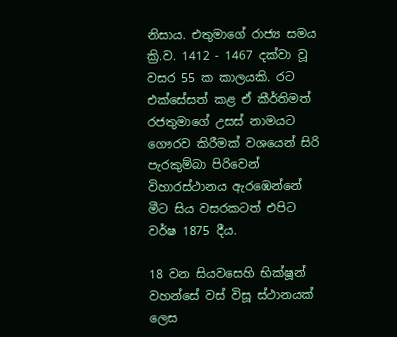නිසාය. එතුමාගේ රාජ්‍ය සමය ක්‍රි.ව. 1412 - 1467 දක්වා වූ වසර 55 ක කාලයකි. රට එක්සේසත් කළ ඒ කීර්තිමත් රජතුමාගේ උසස් නාමයට ගෞරව කිරීමක් වශයෙන් සිරි පැරකුම්බා පිරිවෙන් විහාරස්ථානය ඇරඹෙන්නේ මීට සිය වසරකටත් එපිට වර්ෂ 1875 දීය.

18 වන සියවසෙහි භික්ෂූන් වහන්සේ වස් විසූ ස්ථානයක් ලෙස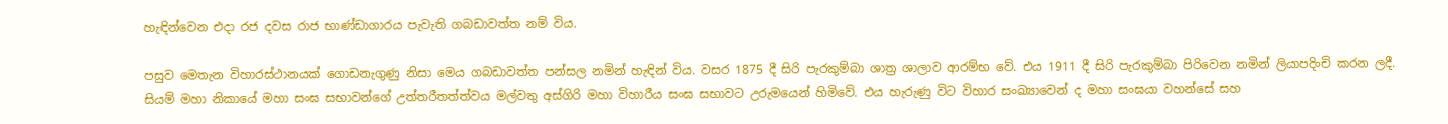හැඳින්වෙන එදා රජ දවස රාජ භාණ්ඩාගාරය පැවැති ගබඩාවත්ත නම් විය.

පසුව මෙතැන විහාරස්ථානයක් ගොඩනැගුණු නිසා මෙය ගබඩාවත්ත පන්සල නමින් හැඳින් විය. වසර 1875 දී සිරි පැරකුම්බා ශාත්‍ර ශාලාව ආරම්භ වේ. එය 1911 දී සිරි පැරකුම්බා පිරිවෙන නමින් ලියාපදිංචි කරන ලදී. සියම් මහා නිකායේ මහා සංඝ සභාවන්ගේ උත්තරීතත්ත්වය මල්වතු අස්ගිරි මහා විහාරීය සංඝ සභාවට උරුමයෙන් හිමිවේ. එය හැරුණු විට විහාර සංඛ්‍යාවෙන් ද මහා සංඝයා වහන්සේ සහ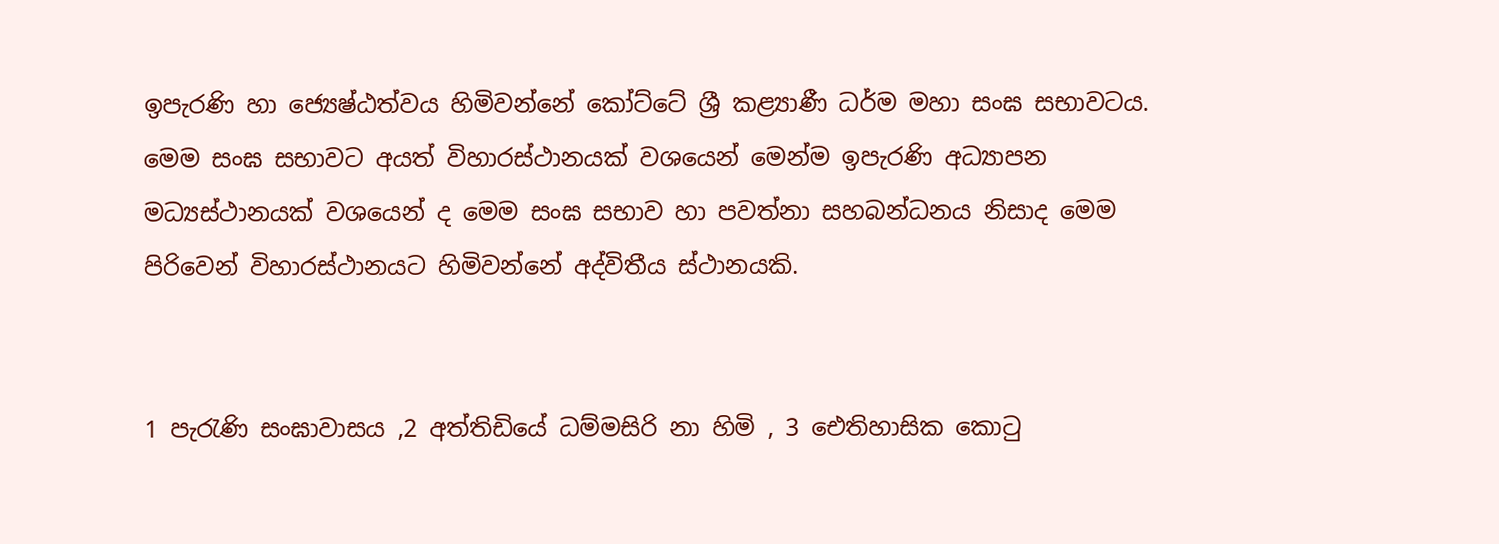ඉපැරණි හා ජ්‍යෙෂ්ඨත්වය හිමිවන්නේ කෝට්ටේ ශ්‍රී කළ්‍යාණී ධර්ම මහා සංඝ සභාවටය. මෙම සංඝ සභාවට අයත් විහාරස්ථානයක් වශයෙන් මෙන්ම ඉපැරණි අධ්‍යාපන මධ්‍යස්ථානයක් වශයෙන් ද මෙම සංඝ සභාව හා පවත්නා සහබන්ධනය නිසාද මෙම පිරිවෙන් විහාරස්ථානයට හිමිවන්නේ අද්විතීය ස්ථානයකි.


1 පැරැණි සංඝාවාසය ,2 අත්තිඩියේ ධම්මසිරි නා හිමි , 3 ඓතිහාසික කොටු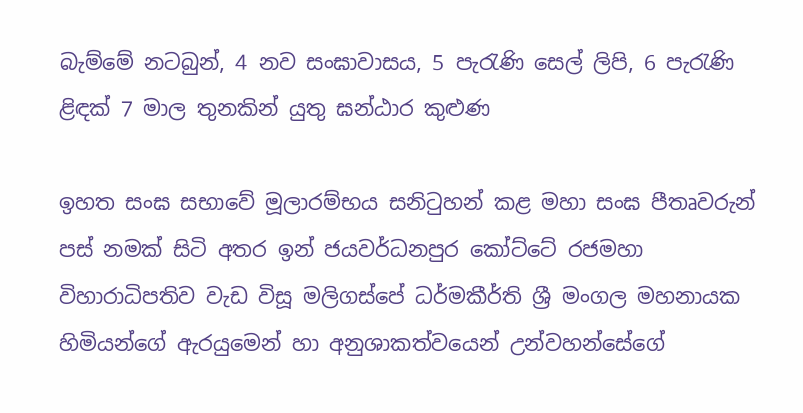බැම්මේ නටබුන්, 4 නව සංඝාවාසය, 5 පැරැණි සෙල් ලිපි, 6 පැරැණි ළිඳක් 7 මාල තුනකින් යුතු ඝන්ඨාර කුළුණ

ඉහත සංඝ සභාවේ මූලාරම්භය සනිටුහන් කළ මහා සංඝ පීතෘවරුන් පස් නමක් සිටි අතර ඉන් ජයවර්ධනපුර කෝට්ටේ රජමහා විහාරාධිපතිව වැඩ විසූ මලිගස්පේ ධර්මකීර්ති ශ්‍රී මංගල මහනායක හිමියන්ගේ ඇරයුමෙන් හා අනුශාකත්වයෙන් උන්වහන්සේගේ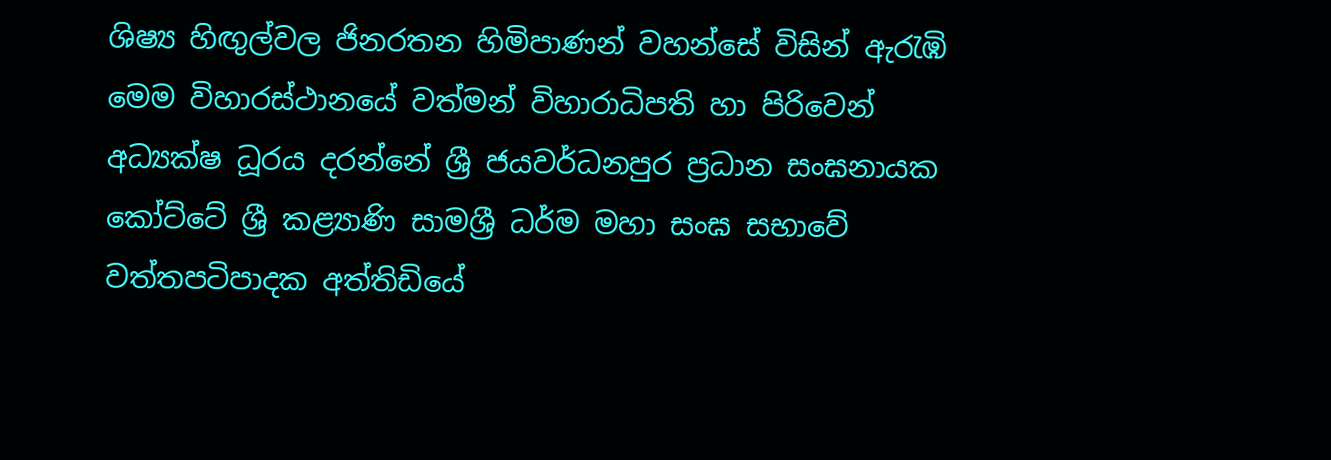ශිෂ්‍ය හිඟුල්වල ජිනරතන හිමිපාණන් වහන්සේ විසින් ඇරැඹි මෙම විහාරස්ථානයේ වත්මන් විහාරාධිපති හා පිරිවෙන් අධ්‍යක්ෂ ධූරය දරන්නේ ශ්‍රී ජයවර්ධනපුර ප්‍රධාන සංඝනායක කෝට්ටේ ශ්‍රී කළ්‍යාණි සාමශ්‍රී ධර්ම මහා සංඝ සභාවේ වත්තපටිපාදක අත්තිඩියේ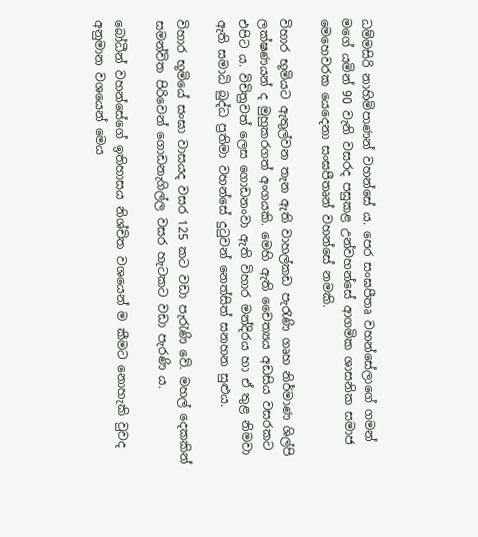ධම්මසිරි නාහිමිපාණන් වහන්සේ ය. පෙර සංඝපීතෘ වහන්සේලාගේ ගමන් මගේ යමින් 90 වැනි වසරද පසුකළ උන්වහන්සේ ආගමික ශාසනික සමාජ මෙහෙවරක යෙදෙනා සංඝපීතෘන් වහන්සේ නමකි.

විහාර භූමියට ඇතුල්වන තැන ඇති වාහල්කඩ පැරැණි ගෘහ නිර්මාණ ශිල්පි ලක්ෂණයන් ද මුහුකරගත් අංගයකි. මෙහි ඇති චෛත්‍යය අඩසිය වසරකට එපිට ය. විචිත්‍රවත් ලෙස ගොඩනංවා ඇති විහාර මන්දිරය හා ඒ තුළ නිමවා ඇති සමාධි බුද්ධ ප්‍රතිමා වහන්සේ දුටුවන් නෙත්සිත් සනහන සුළුය.

විහාර භූමියේ සංඝා වාසයද වසර 125 කට වඩා පැරැණි වේ. මහල් දෙකකින් සමන්විත පිරිවෙන් ගොඩනැගිල්ල වසර හැටකට වඩා පැරණි ය.

බෝධීන් වහන්සේගේ ඉතිහාසය නිශ්චිත වශයෙන් ම කීමට නොහැකි වුවද අනුමාන වශයෙන් මෙය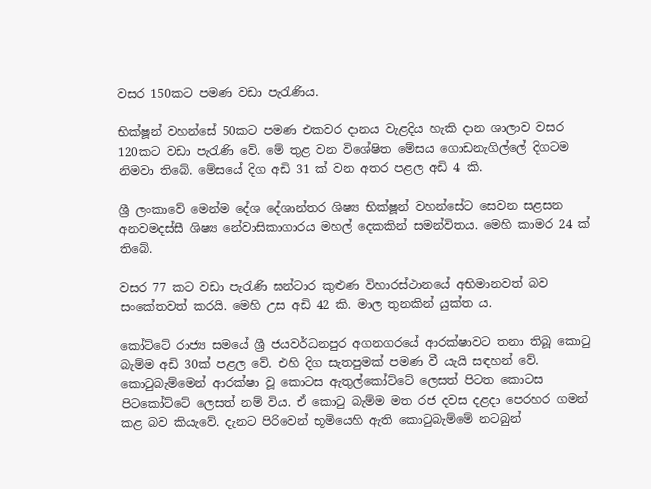වසර 150කට පමණ වඩා පැරැණිය.

භික්ෂූන් වහන්සේ 50කට පමණ එකවර දානය වැළදිය හැකි දාන ශාලාව වසර 120කට වඩා පැරැණි වේ. මේ තුළ වන විශේෂිත මේසය ගොඩනැගිල්ලේ දිගටම නිමවා තිබේ. මේසයේ දිග අඩි 31 ක් වන අතර පළල අඩි 4 කි.

ශ්‍රී ලංකාවේ මෙන්ම දේශ දේශාන්තර ශිෂ්‍ය භික්ෂූන් වහන්සේට සෙවන සළසන අනවමදස්සී ශිෂ්‍ය නේවාසිකාගාරය මහල් දෙකකින් සමන්විතය. මෙහි කාමර 24 ක් තිබේ.

වසර 77 කට වඩා පැරැණි ඝන්ටාර කුළුණ විහාරස්ථානයේ අභිමානවත් බව සංකේතවත් කරයි. මෙහි උස අඩි 42 කි. මාල තුනකින් යුක්ත ය.

කෝට්ටේ රාජ්‍ය සමයේ ශ්‍රී ජයවර්ධනපුර අගනගරයේ ආරක්ෂාවට තනා තිබූ කොටු බැම්ම අඩි 30ක් පළල වේ. එහි දිග සැතපුමක් පමණ වී යැයි සඳහන් වේ. කොටුබැම්මෙන් ආරක්ෂා වූ කොටස ඇතුල්කෝට්ටේ ලෙසත් පිටත කොටස පිටකෝට්ටේ ලෙසත් නම් විය. ඒ කොටු බැම්ම මත රජ දවස දළදා පෙරහර ගමන් කළ බව කියැවේ. දැනට පිරිවෙන් භූමියෙහි ඇති කොටුබැම්මේ නටබුන්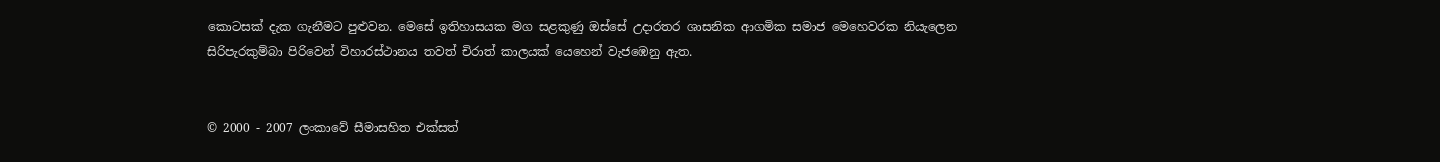කොටසක් දැක ගැනීමට පුළුවන. මෙසේ ඉතිහාසයක මග සළකුණු ඔස්සේ උදාරතර ශාසනික ආගමික සමාජ මෙහෙවරක නියැලෙන සිරිපැරකුම්බා පිරිවෙන් විහාරස්ථානය තවත් චිරාත් කාලයක් යෙහෙන් වැජඹෙනු ඇත.


© 2000 - 2007 ලංකාවේ සීමාසහිත එක්සත්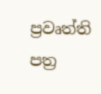ප්‍රවෘත්ති පත්‍ර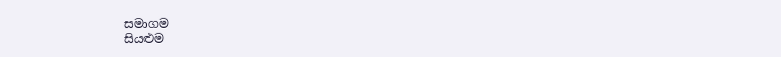සමාගම
සියළුම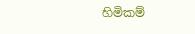හිමිකම්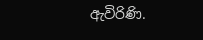ඇවිරිණි.